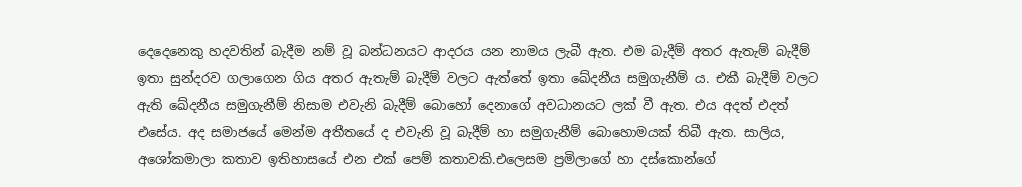දෙදෙනෙකු හදවතින් බැදීම නම් වූ බන්ධනයට ආදරය යන නාමය ලැබී ඇත. එම බැදීම් අතර ඇතැම් බැදීම් ඉතා සුන්දරව ගලාගෙන ගිය අතර ඇතැම් බැදීම් වලට ඇත්තේ ඉතා ඛේදනීය සමුගැනීම් ය. එකී බැදීම් වලට ඇති ඛේදනීය සමුගැනීම් නිසාම එවැනි බැදීම් බොහෝ දෙනාගේ අවධානයට ලක් වී ඇත. එය අදත් එදත් එසේය. අද සමාජයේ මෙන්ම අතීතයේ ද එවැනි වූ බැදීම් හා සමුගැනීම් බොහොමයක් තිබී ඇත. සාලිය, අශෝකමාලා කතාව ඉතිහාසයේ එන එක් පෙම් කතාවකි.එලෙසම ප්‍රමිලාගේ හා දස්කොන්ගේ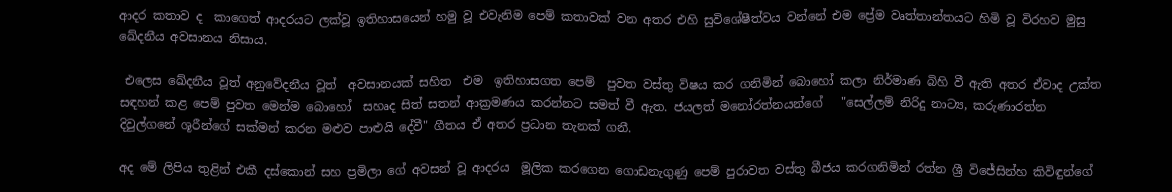ආදර කතාව ද  කාගෙත් ආදරයට ලක්වූ ඉතිහාසයෙන් හමු වූ එවැනිම පෙම් කතාවක් වන අතර එහි සුවිශේෂීත්වය වන්නේ එම ප්‍රේම වෘත්තාන්තයට හිමි වූ විරහව මුසු ඛේදනීය අවසානය නිසාය.

 එලෙස ඛේදනීය වූත් අනුවේදනීය වූත්  අවසානයක් සහිත  එම  ඉතිහාසගත පෙම්  පුවත වස්තු විෂය කර ගනිමින් බොහෝ කලා නිර්මාණ බිහි වී ඇති අතර ඒවාද උක්ත සඳහන් කළ පෙම් පුවත මෙන්ම බොහෝ  සහෘද සිත් සතන් ආක්‍රමණය කරන්නට සමත් වී ඇත. ජයලත් මනෝරත්නයන්ගේ   "සෙල්ලම් නිරිදු නාට්‍ය, කරුණාරත්න දිවුල්ගනේ ශූරීන්ගේ සක්මන් කරන මළුව පාළුයි දේවී" ගීතය ඒ අතර ප්‍රධාන තැනක් ගනී.

අද මේ ලිපිය තුළින් එකී දස්කොන් සහ ප්‍රමිලා ගේ අවසන් වූ ආදරය  මූලික කරගෙන ගොඩනැගුණු පෙම් පුරාවත වස්තු බීජය කරගනිමින් රත්න ශ්‍රී විජේසින්හ කිවිඳුන්ගේ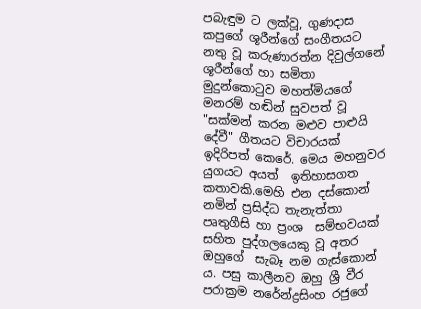පබැඳුම ට ලක්වූ, ගුණදාස කපුගේ ශූරීන්ගේ සංගීතයට නතු වූ කරුණාරත්න දිවුල්ගනේ ශූරීන්ගේ හා සමිතා මුදුන්කොටුව මහත්මියගේ මනරම් හඬින් සුවපත් වූ "සක්මන් කරන මළුව පාළුයි දේවී" ගීතයට විචාරයක් ඉදිරිපත් කෙරේ. මෙය මහනුවර යුගයට අයත්  ඉතිහාසගත කතාවකි.මෙහි එන දස්කොන් නමින් ප්‍රසිද්ධ තැනැත්තා පෘතුගීසි හා ප්‍රංශ  සම්භවයක් සහිත පුද්ගලයෙකු වූ අතර ඔහුගේ  සැබෑ නම ගැස්කොන් ය. පසු කාලීනව ඔහු ශ්‍රී වීර පරාක්‍රම නරේන්ද්‍රසිංහ රජුගේ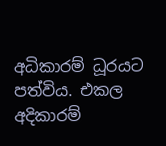අධිකාරම් ධූරයට පත්විය. එකල අදිකාරම්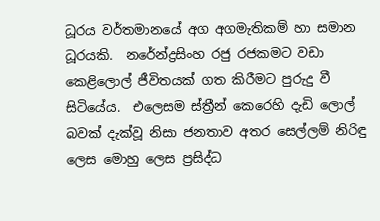ධූරය වර්තමානයේ අග අගමැතිකම් හා සමාන ධූරයකි.  නරේන්ද්‍රසිංහ රජු රජකමට වඩා කෙළිලොල් ජීවිතයක් ගත කිරීමට පුරුදු වී  සිටියේය.  එලෙසම ස්ත්‍රීන් කෙරෙහි දැඩි ලොල් බවක් දැක්වූ නිසා ජනතාව අතර සෙල්ලම් නිරිඳු ලෙස මොහු ලෙස ප්‍රසිද්ධ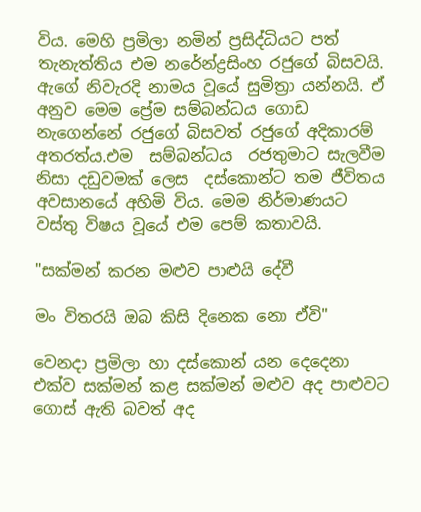විය. මෙහි ප්‍රමිලා නමින් ප්‍රසිද්ධියට පත් තැනැත්තිය එම නරේන්ද්‍රසිංහ රජුගේ බිසවයි. ඇගේ නිවැරදි නාමය වූයේ සුමිත්‍රා යන්නයි. ඒ අනුව මෙම ප්‍රේම සම්බන්ධය ගොඩ නැගෙන්නේ රජුගේ බිසවත් රජුගේ අදිකාරම් අතරත්ය.එම  සම්බන්ධය  රජතුමාට සැලවීම නිසා දඩුවමක් ලෙස  දස්කොන්ට තම ජීවිතය අවසානයේ අහිමි විය. මෙම නිර්මාණයට වස්තු විෂය වූයේ එම පෙම් කතාවයි.

"සක්මන් කරන මළුව පාළුයි දේවී

මං විතරයි ඔබ කිසි දිනෙක නො ඒවි"

වෙනදා ප්‍රමිලා හා දස්කොන් යන දෙදෙනා එක්ව සක්මන් කළ සක්මන් මළුව අද පාළුවට  ගොස් ඇති බවත් අද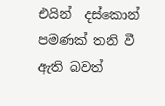එයින්  දස්කොන් පමණක් තනි වී ඇති බවත්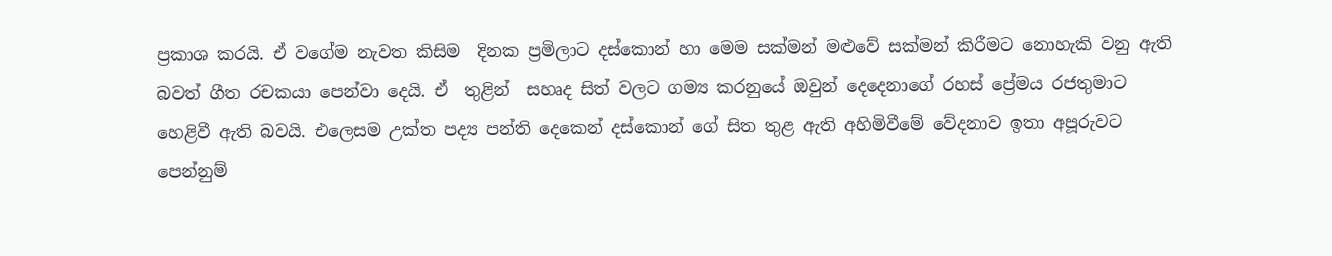ප්‍රකාශ කරයි. ඒ වගේම නැවත කිසිම  දිනක ප්‍රමිලාට දස්කොන් හා මෙම සක්මන් මළුවේ සක්මන් කිරීමට නොහැකි වනු ඇති බවත් ගීත රචකයා පෙන්වා දෙයි. ඒ  තුළින්  සහෘද සිත් වලට ගම්‍ය කරනුයේ ඔවුන් දෙදෙනාගේ රහස් ප්‍රේමය රජතුමාට හෙළිවී ඇති බවයි. එලෙසම උක්ත පද්‍ය පන්ති දෙකෙන් දස්කොන් ගේ සිත තුළ ඇති අහිමිවීමේ වේදනාව ඉතා අපූරුවට පෙන්නුම්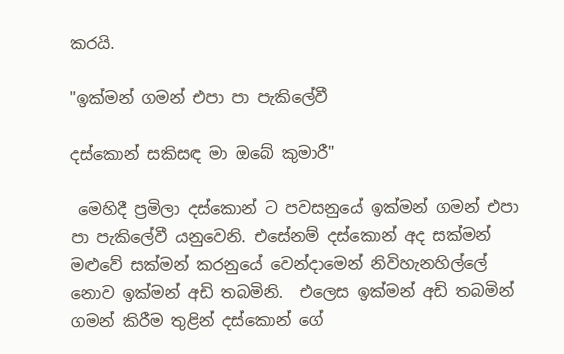කරයි.

"ඉක්මන් ගමන් එපා පා පැකිලේවී

දස්කොන් සකිසඳ මා ඔබේ කුමාරී"

 මෙහිදී ප්‍රමිලා දස්කොන් ට පවසනුයේ ඉක්මන් ගමන් එපා පා පැකිලේවී යනුවෙනි. එසේනම් දස්කොන් අද සක්මන් මළුවේ සක්මන් කරනුයේ වෙන්දාමෙන් නිවිහැනහිල්ලේ නොව ඉක්මන් අඩි තබමිනි.  එලෙස ඉක්මන් අඩි තබමින් ගමන් කිරීම තුළින් දස්කොන් ගේ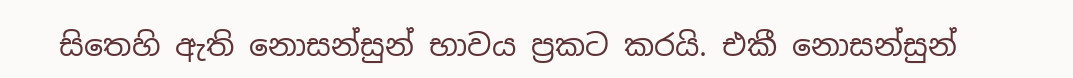සිතෙහි ඇති නොසන්සුන් භාවය ප්‍රකට කරයි. එකී නොසන්සුන්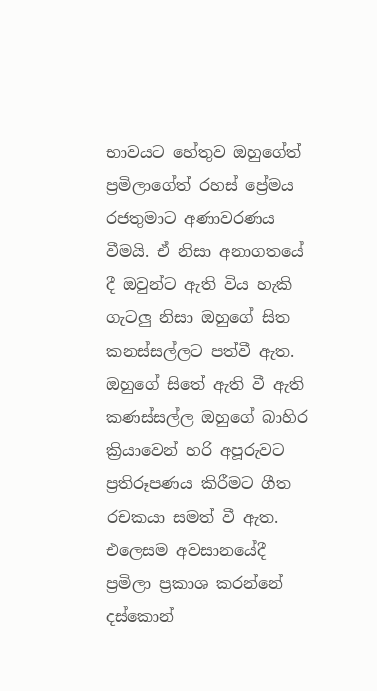භාවයට හේතුව ඔහුගේත් ප්‍රමිලාගේත් රහස් ප්‍රේමය රජතුමාට අණාවරණය  වීමයි. ඒ නිසා අනාගතයේ දී ඔවුන්ට ඇති විය හැකි ගැටලු නිසා ඔහුගේ සිත කනස්සල්ලට පත්වී ඇත. ඔහුගේ සිතේ ඇති වී ඇති කණස්සල්ල ඔහුගේ බාහිර ක්‍රියාවෙන් හරි අපූරුවට  ප්‍රතිරූපණය කිරීමට ගීත රචකයා සමත් වී ඇත. එලෙසම අවසානයේදී ප්‍රමිලා ප්‍රකාශ කරන්නේ දස්කොන්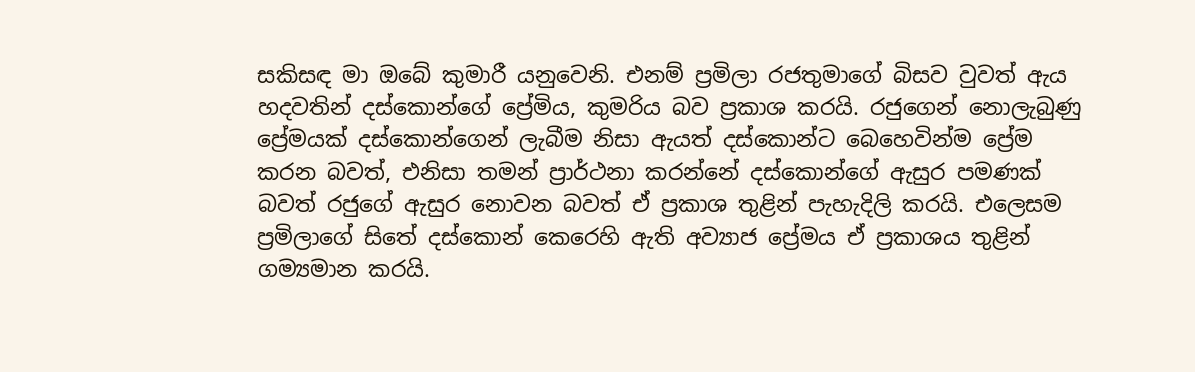සකිසඳ මා ඔබේ කුමාරී යනුවෙනි. එනම් ප්‍රමිලා රජතුමාගේ බිසව වුවත් ඇය හදවතින් දස්කොන්ගේ ප්‍රේමිය, කුමරිය බව ප්‍රකාශ කරයි. රජුගෙන් නොලැබුණු ප්‍රේමයක් දස්කොන්ගෙන් ලැබීම නිසා ඇයත් දස්කොන්ට බෙහෙවින්ම ප්‍රේම කරන බවත්, එනිසා තමන් ප්‍රාර්ථනා කරන්නේ දස්කොන්ගේ ඇසුර පමණක් බවත් රජුගේ ඇසුර නොවන බවත් ඒ ප්‍රකාශ තුළින් පැහැදිලි කරයි. එලෙසම ප්‍රමිලාගේ සිතේ දස්කොන් කෙරෙහි ඇති අව්‍යාජ ප්‍රේමය ඒ ප්‍රකාශය තුළින් ගම්‍යමාන කරයි.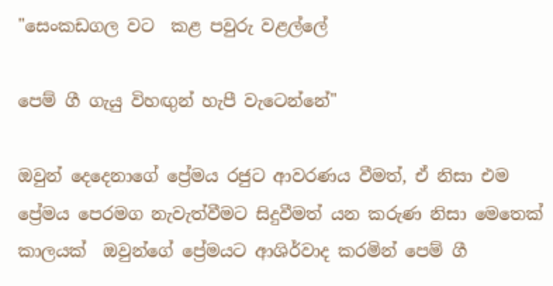"සෙංකඩගල වට  කළ පවුරු වළල්ලේ

පෙම් ගී ගැයු විහඟුන් හැපී වැටෙන්නේ"

ඔවුන් දෙදෙනාගේ ප්‍රේමය රජුට ආවරණය වීමත්, ඒ නිසා එම ප්‍රේමය පෙරමග නැවැත්වීමට සිදුවීමත් යන කරුණ නිසා මෙතෙක් කාලයක්  ඔවුන්ගේ ප්‍රේමයට ආශිර්වාද කරමින් පෙම් ගී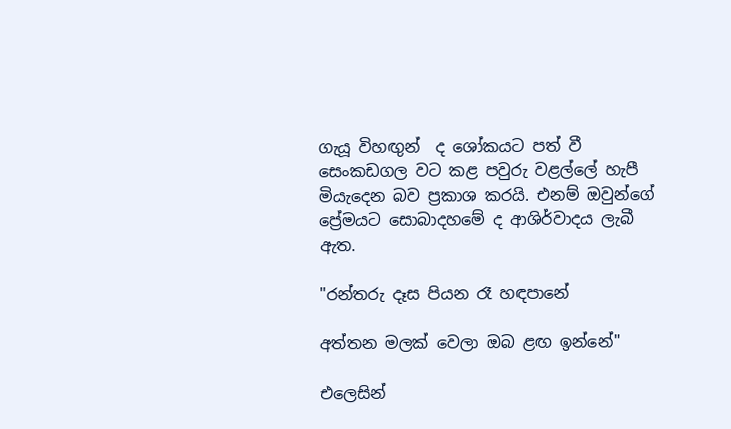ගැයූ විහඟුන්  ද ශෝකයට පත් වී  සෙංකඩගල වට කළ පවුරු වළල්ලේ හැපී මියැදෙන බව ප්‍රකාශ කරයි. එනම් ඔවුන්ගේ ප්‍රේමයට සොබාදහමේ ද ආශිර්වාදය ලැබී ඇත.

"රන්තරු දෑස පියන රෑ හඳපානේ

අත්තන මලක් වෙලා ඔබ ළඟ ඉන්නේ"

එලෙසින්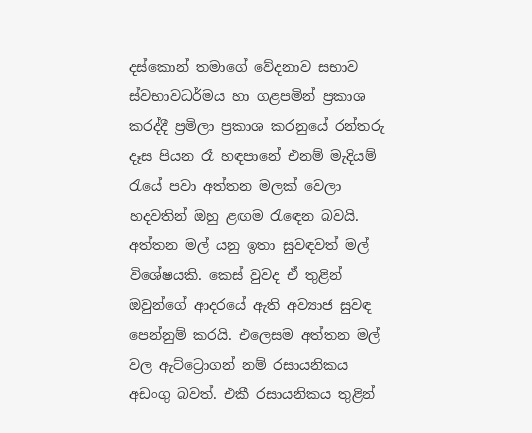දස්කොන් තමාගේ වේදනාව සභාව ස්වභාවධර්මය හා ගළපමින් ප්‍රකාශ කරද්දී ප්‍රමිලා ප්‍රකාශ කරනුයේ රන්තරු දෑස පියන රෑ හඳපානේ එනම් මැදියම් රැයේ පවා අත්තන මලක් වෙලා හදවතින් ඔහු ළඟම රැඳෙන බවයි. අත්තන මල් යනු ඉතා සුවඳවත් මල්  විශේෂයකි. කෙස් වුවද ඒ තුළින් ඔවුන්ගේ ආදරයේ ඇති අව්‍යාජ සුවඳ පෙන්නුම් කරයි. එලෙසම අත්තන මල් වල ඇට්ට්‍රොගන් නම් රසායනිකය අඩංගු බවත්. එකී රසායනිකය තුළින්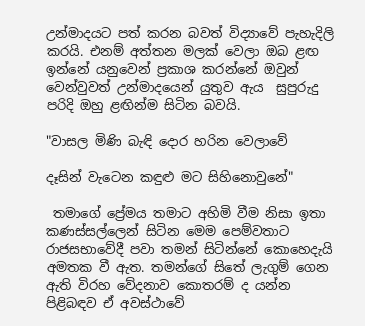උන්මාදයට පත් කරන බවත් විද්‍යාවේ පැහැදිලි  කරයි. එනම් අත්තන මලක් වෙලා ඔබ ළඟ ඉන්නේ යනුවෙන් ප්‍රකාශ කරන්නේ ඔවුන් වෙන්වුවත් උන්මාදයෙන් යුතුව ඇය  සුපුරුදු  පරිදි ඔහු ළඟින්ම සිටින බවයි.

"වාසල මිණි බැඳි දොර හරින වෙලාවේ

දෑසින් වැටෙන කඳුළු මට සිහිනොවුනේ"

 තමාගේ ප්‍රේමය තමාට අහිමි වීම නිසා ඉතා කණස්සල්ලෙන් සිටින මෙම පෙම්වතාට රාජසභාවේදී පවා තමන් සිටින්නේ කොහෙදැයි අමතක වී ඇත. තමන්ගේ සිතේ ලැගුම් ගෙන ඇති විරහ වේදනාව කොතරම් ද යන්න පිළිබඳව ඒ අවස්ථාවේ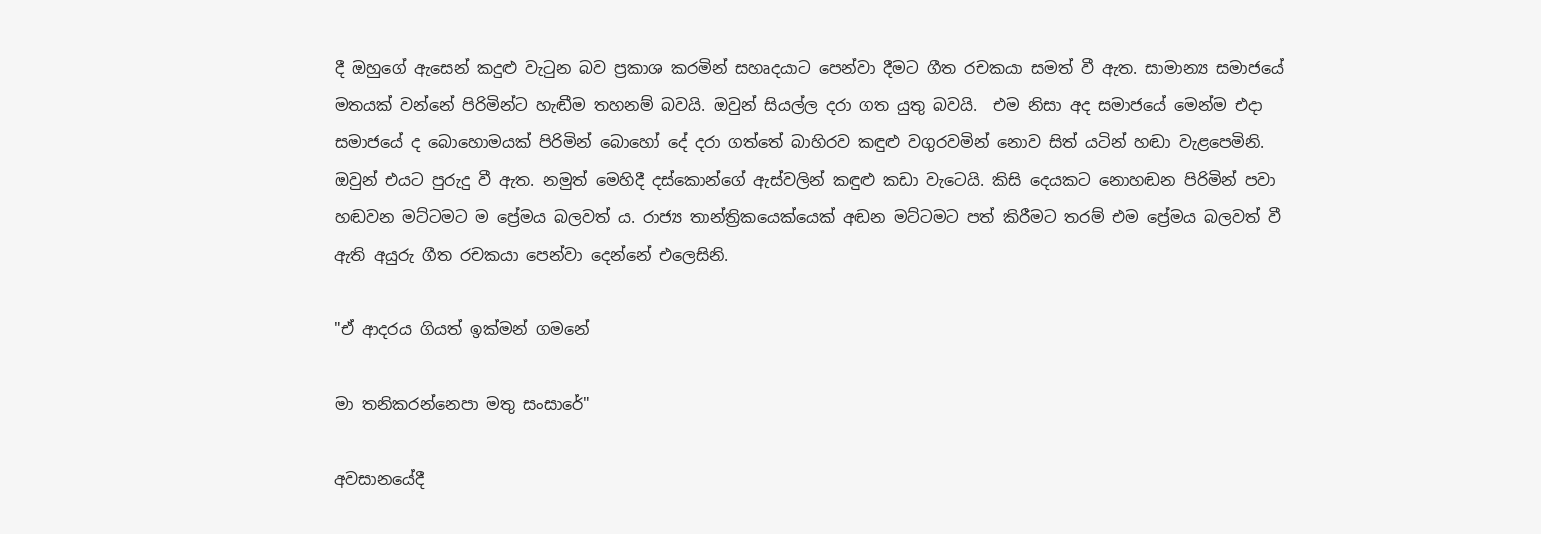දී ඔහුගේ ඇසෙන් කදුළු වැටුන බව ප්‍රකාශ කරමින් සහෘදයාට පෙන්වා දීමට ගීත රචකයා සමත් වී ඇත. සාමාන්‍ය සමාජයේ මතයක් වන්නේ පිරිමින්ට හැඬීම තහනම් බවයි. ඔවුන් සියල්ල දරා ගත යුතු බවයි.  එම නිසා අද සමාජයේ මෙන්ම එදා සමාජයේ ද බොහොමයක් පිරිමින් බොහෝ දේ දරා ගත්තේ බාහිරව කඳුළු වගුරවමින් නොව සිත් යටින් හඬා වැළපෙමිනි. ඔවුන් එයට පුරුදු වී ඇත. නමුත් මෙහිදී දස්කොන්ගේ ඇස්වලින් කඳුළු කඩා වැටෙයි. කිසි දෙයකට නොහඬන පිරිමින් පවා හඬවන මට්ටමට ම ප්‍රේමය බලවත් ය. රාජ්‍ය තාන්ත්‍රිකයෙක්යෙක් අඬන මට්ටමට පත් කිරීමට තරම් එම ප්‍රේමය බලවත් වී ඇති අයුරු ගීත රචකයා පෙන්වා දෙන්නේ එලෙසිනි.

"ඒ ආදරය ගියත් ඉක්මන් ගමනේ

මා තනිකරන්නෙපා මතු සංසාරේ"

අවසානයේදී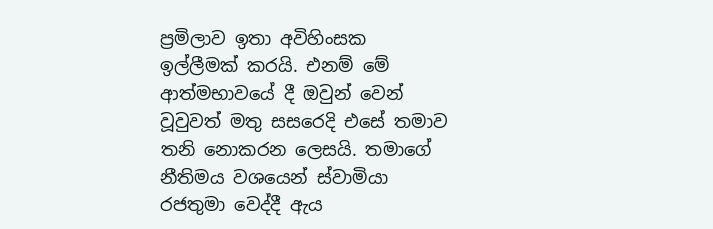ප්‍රමිලාව ඉතා අවිහිංසක  ඉල්ලීමක් කරයි. එනම් මේ ආත්මභාවයේ දී ඔවුන් වෙන් වූවුවත් මතු සසරෙදි එසේ තමාව තනි නොකරන ලෙසයි. තමාගේ නීතිමය වශයෙන් ස්වාමියා රජතුමා වෙද්දී ඇය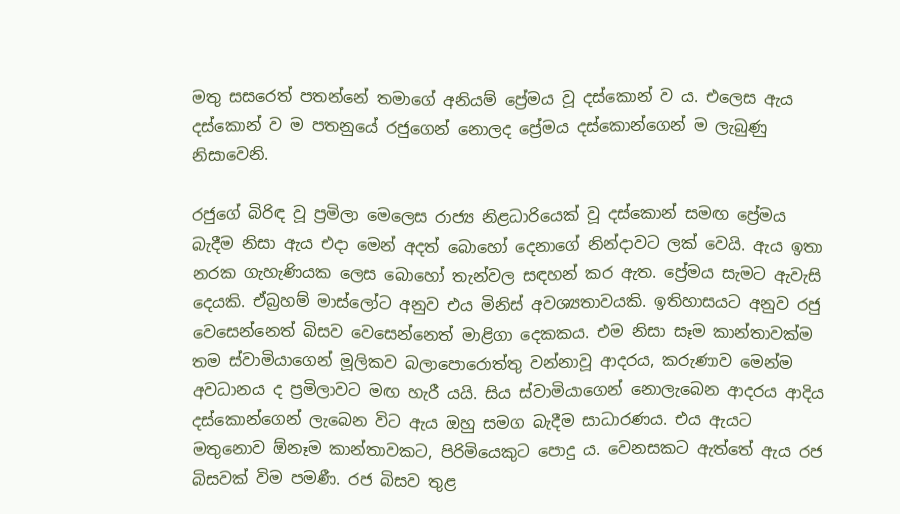මතු සසරෙත් පතන්නේ තමාගේ අනියම් ප්‍රේමය වූ දස්කොන් ව ය. එලෙස ඇය දස්කොන් ව ම පතනුයේ රජුගෙන් නොලද ප්‍රේමය දස්කොන්ගෙන් ම ලැබුණු නිසාවෙනි.

රජුගේ බිරිඳ වූ ප්‍රමිලා මෙලෙස රාජ්‍ය නිළධාරියෙක් වූ දස්කොන් සමඟ ප්‍රේමය බැදීම නිසා ඇය එදා මෙන් අදත් බොහෝ දෙනාගේ නින්දාවට ලක් වෙයි. ඇය ඉතා නරක ගැහැණියක ලෙස බොහෝ තැන්වල සඳහන් කර ඇත. ප්‍රේමය සැමට ඇවැසි දෙයකි. ඒබ්‍රහම් මාස්ලෝට අනුව එය මිනිස් අවශ්‍යතාවයකි. ඉතිහාසයට අනුව රජු වෙසෙන්නෙත් බිසව වෙසෙන්නෙත් මාළිගා දෙකකය. එම නිසා සෑම කාන්තාවක්ම තම ස්වාමියාගෙන් මූලිකව බලාපොරොත්තු වන්නාවූ ආදරය, කරුණාව මෙන්ම අවධානය ද ප්‍රමිලාවට මඟ හැරී යයි. සිය ස්වාමියාගෙන් නොලැබෙන ආදරය ආදිය දස්කොන්ගෙන් ලැබෙන විට ඇය ඔහු සමග බැදීම සාධාරණය. එය ඇයට මතුනොව ඕනෑම කාන්තාවකට, පිරිමියෙකුට පොදු ය. වෙනසකට ඇත්තේ ඇය රජ බිසවක් විම පමණී. රජ බිසව තුළ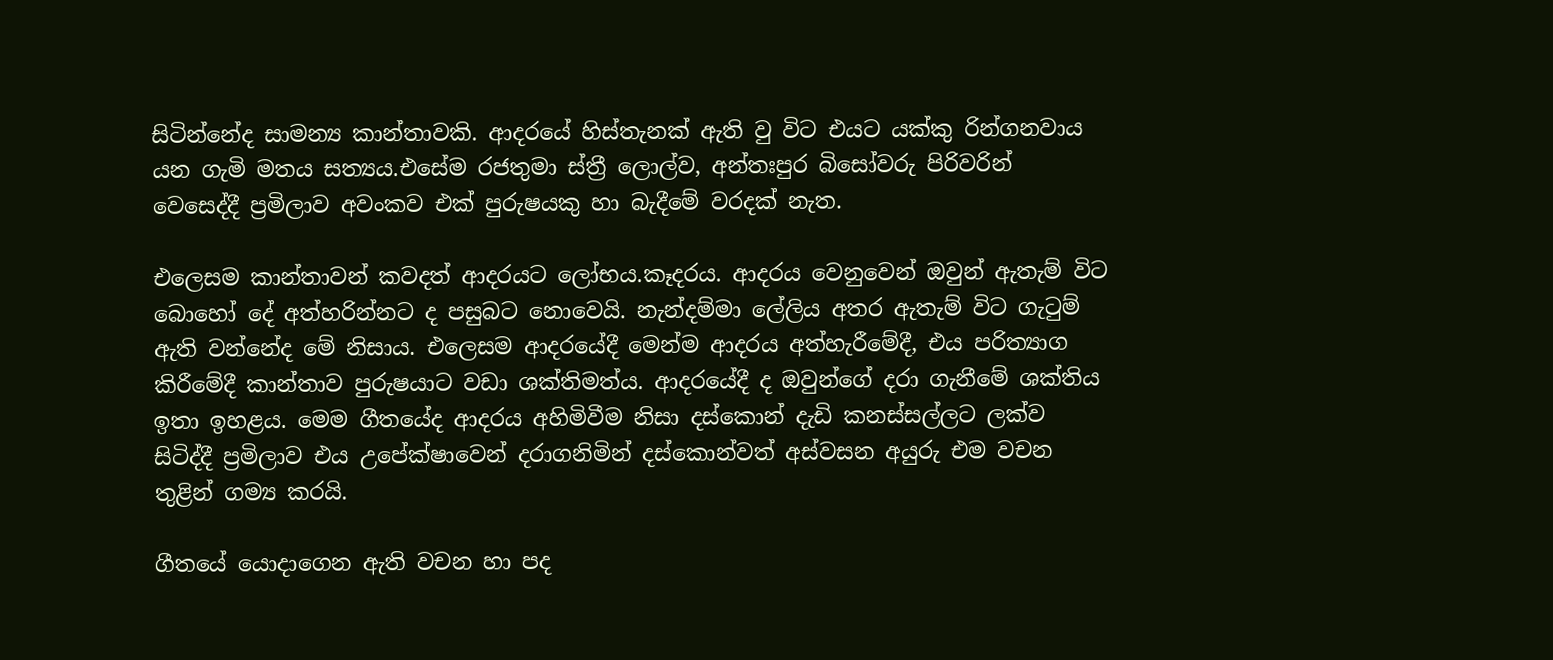සිටින්නේද සාමන්‍ය කාන්තාවකි. ආදරයේ හිස්තැනක් ඇති වු විට එයට ‍යක්කු රින්ගනවාය යන ගැමි මතය සත්‍යය.එසේම රජතුමා ස්ත්‍රී ලොල්ව, අන්තඃපුර බිසෝවරු පිරිවරින් වෙසෙද්දී ප්‍රමිලාව අවංකව එක් පුරුෂයකු හා බැදීමේ වරදක් නැත.

එලෙසම කාන්තාවන් කවදත් ආදරයට ලෝභය.කෑදරය. ආදරය වෙනුවෙන් ඔවුන් ඇතැම් විට බොහෝ දේ අත්හරින්නට ද පසුබට නොවෙයි. නැන්දම්මා ලේලිය අතර ඇතැම් විට ගැටුම් ඇති වන්නේද මේ නිසාය. එලෙසම ආදරයේදී මෙන්ම ආදරය අත්හැ‍රීමේදී, එය පරිත්‍යාග කිරීමේදී කාන්තාව පුරුෂයාට වඩා ශක්තිමත්ය. ආදරයේදී ද ඔවුන්ගේ දරා ගැනීමේ ශක්ති‍ය ඉතා ඉහළය. මෙම ගීතයේද ආදරය අහිමිවීම නිසා දස්කොන් දැඩි කනස්සල්ලට ලක්ව සිටිද්දී ප්‍රමිලාව එය උපේක්ෂාවෙන් දරාගනිමින් දස්කොන්වත් අස්වසන අයුරු එම වචන තුළින් ගම්‍ය කරයි.

ගීතයේ යොදාගෙන ඇති වචන හා පද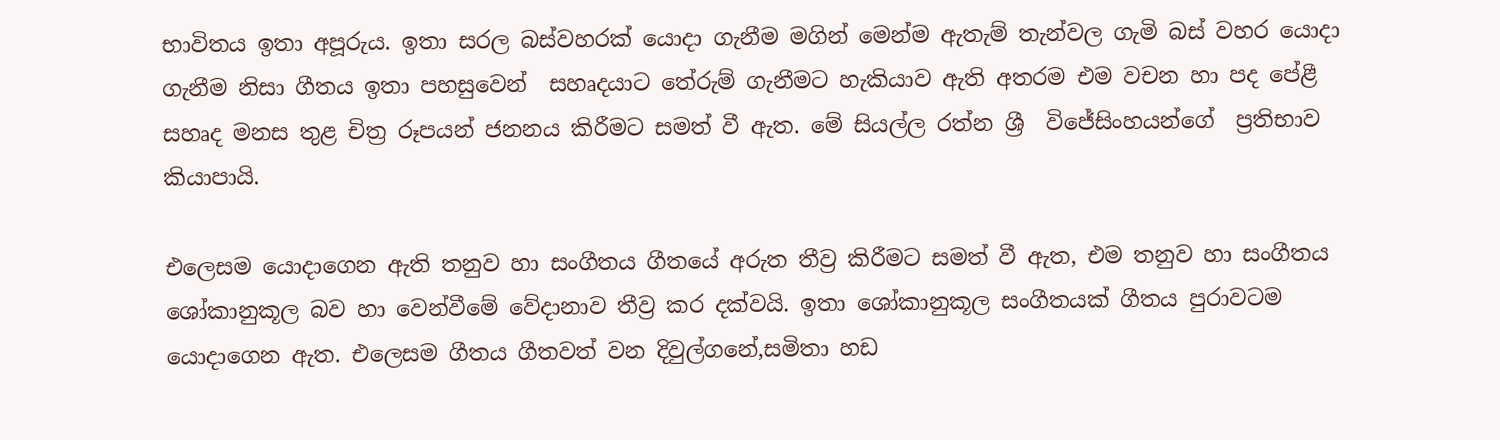භාවිතය ඉතා අපූරුය. ඉතා සරල බස්වහරක් යොදා ගැනීම මගින් මෙන්ම ඇතැම් තැන්වල ගැමි බස් වහර යොදා ගැනීම නිසා ගීතය ඉතා පහසුවෙන්  සහෘදයාට තේරුම් ගැනීමට හැකියාව ඇති අතරම එම වචන හා පද පේළී සහෘද මනස තුළ චිත්‍ර රූපයන් ජනනය කි‍රීමට සමත් වී ඇත. මේ සියල්ල රත්න ශ්‍රී  විජේසිංහයන්ගේ  ප්‍රතිභාව කියාපායි.

එලෙසම යොදාගෙන ඇති තනුව හා සංගීතය ගීතයේ අරුත තීව්‍ර කිරීමට සමත් වී ඇත, එම තනුව හා සංගීතය  ශෝකානුකූල බව හා වෙන්වීමේ වේදානාව තීව්‍ර කර දක්වයි. ඉතා ශෝකානුකූල සංගීතයක් ගීතය පුරාවටම යොදාගෙන ඇත. එලෙසම ගීතය ගීතවත් වන දිවුල්ගනේ,සමිතා හඩ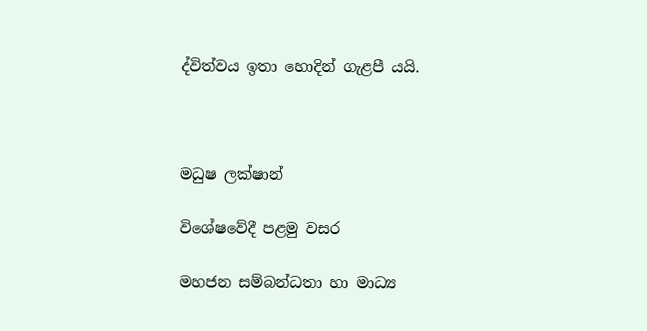ද්විත්වය ඉතා හොදින් ගැළපී යයි.



මධුෂ ලක්ෂාන්

විශේෂවේදී පළමු වසර

මහජන සම්බන්ධතා හා මාධ්‍ය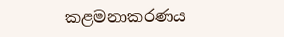කළමනාකරණය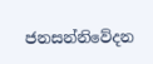ජනසන්නිවේදන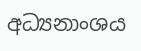අධ්‍යනාංශය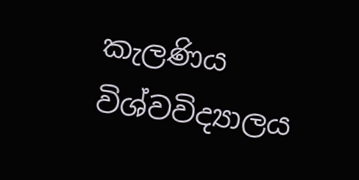කැලණිය විශ්වවිද්‍යාලය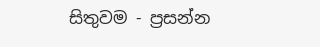සිතුවම - ප්‍රසන්න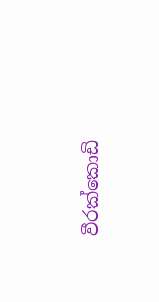වීරක්කොඩි